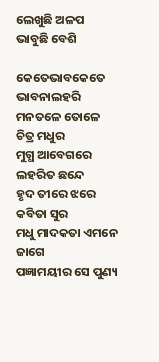ଲେଖୁଛି ଅଳପ ଭାବୁଛି ବେଶି

କେତେଭାବକେତେ ଭାବନାଲହରି
ମନତଳେ ତୋଳେ ଚିତ୍ର ମଧୁର
ମୁଗ୍ଧ ଆବେଗରେ ଲହରିତ ଛନ୍ଦେ
ହୃଦ ତୀରେ ଝରେ କବିତା ସୁର
ମଧୁ ମାଦକତା ଏମନେ ଜାଗେ
ପଜ୍ଞାମୟୀର ସେ ପୁଣ୍ୟ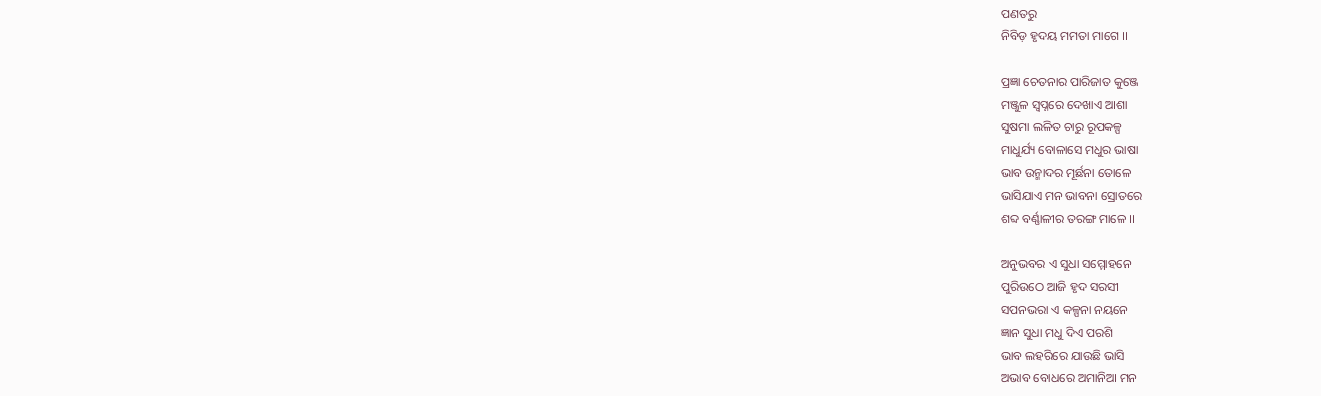ପଣତରୁ
ନିବିଡ଼ ହୃଦୟ ମମତା ମାଗେ ।।

ପ୍ରଜ୍ଞା ଚେତନାର ପାରିଜାତ କୁଞ୍ଜେ
ମଞ୍ଜୁଳ ସ୍ଵପ୍ନରେ ଦେଖାଏ ଆଶା
ସୁଷମା ଲଳିତ ଚାରୁ ରୂପକଳ୍ପ
ମାଧୁର୍ଯ୍ୟ ବୋଳାସେ ମଧୁର ଭାଷା
ଭାବ ଉନ୍ମାଦର ମୂର୍ଛନା ତୋଳେ
ଭାସିଯାଏ ମନ ଭାବନା ସ୍ରୋତରେ
ଶବ୍ଦ ବର୍ଣ୍ଣାଳୀର ତରଙ୍ଗ ମାଳେ ।।

ଅନୁଭବର ଏ ସୁଧା ସମ୍ମୋହନେ
ପୁରିଉଠେ ଆଜି ହୃଦ ସରସୀ
ସପନଭରା ଏ କଳ୍ପନା ନୟନେ
ଜ୍ଞାନ ସୁଧା ମଧୁ ଦିଏ ପରଶି
ଭାବ ଲହରିରେ ଯାଉଛି ଭାସି
ଅଭାବ ବୋଧରେ ଅମାନିଆ ମନ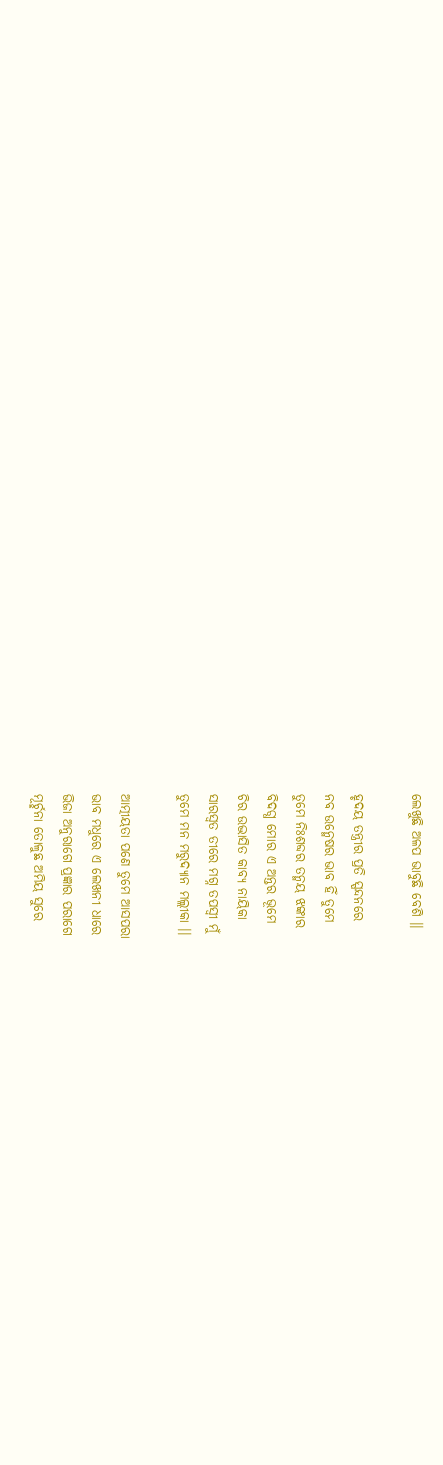ଲେଖୁଛି ଅଳପ ଭାବୁଛି ବେଶି ।।

ହୃଦୟ ତନ୍ତ୍ରୀର ପ୍ରତି ସ୍ପନ୍ଦନରେ
ନବ ଉନ୍ମେଷର ଭାବ ହିଁ ତୁମେ
ତୁମେ ନିଃଶବ୍ଦର ତନ୍ମୟ ଝଙ୍କାର
ବିଦଗ୍ଧ ମୋର ଏ ଅନ୍ତର ଭୂମେ
ଚିର ଉଦ୍ଭାସିତ କାବ୍ୟ ନାୟିକା
ସାରସ୍ଵତ ତୀରେ ମଗ୍ନ ତପସ୍ୱୀ ମୁଁ
ତୁମେ ମନ ମରୁଦ୍ୟାନ ମଲ୍ଲୀକା ।।

ଆତ୍ମୀୟତା ପଣେ ତୁମେ ଆସପରା
ଭାବ ମଧୁରେ ଏ ଲେଖନୀ ଧାରେ
ଭିଜା ଅନୁରାଗେ ପ୍ରଜ୍ଞାର ପରାଗେ
ମୂର୍ଚ୍ଛନା ତୋଳୁଛ ଅମିୟ ସୁରେ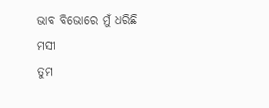ଭାବ ବିଭୋରେ ମୁଁ ଧରିଛି ମସୀ
ତୁମ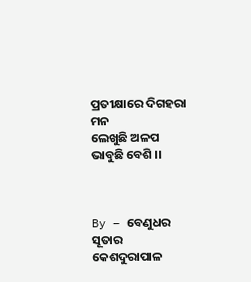ପ୍ରତୀକ୍ଷାରେ ଦିଗହରା ମନ
ଲେଖୁଛି ଅଳପ ଭାବୁଛି ବେଶି ।।



By – ବେଣୁଧର ସୂତାର
କେଶଦୁରାପାଳ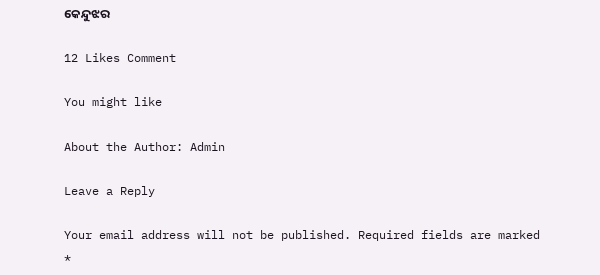କେନ୍ଦୁଝର

12 Likes Comment

You might like

About the Author: Admin

Leave a Reply

Your email address will not be published. Required fields are marked *